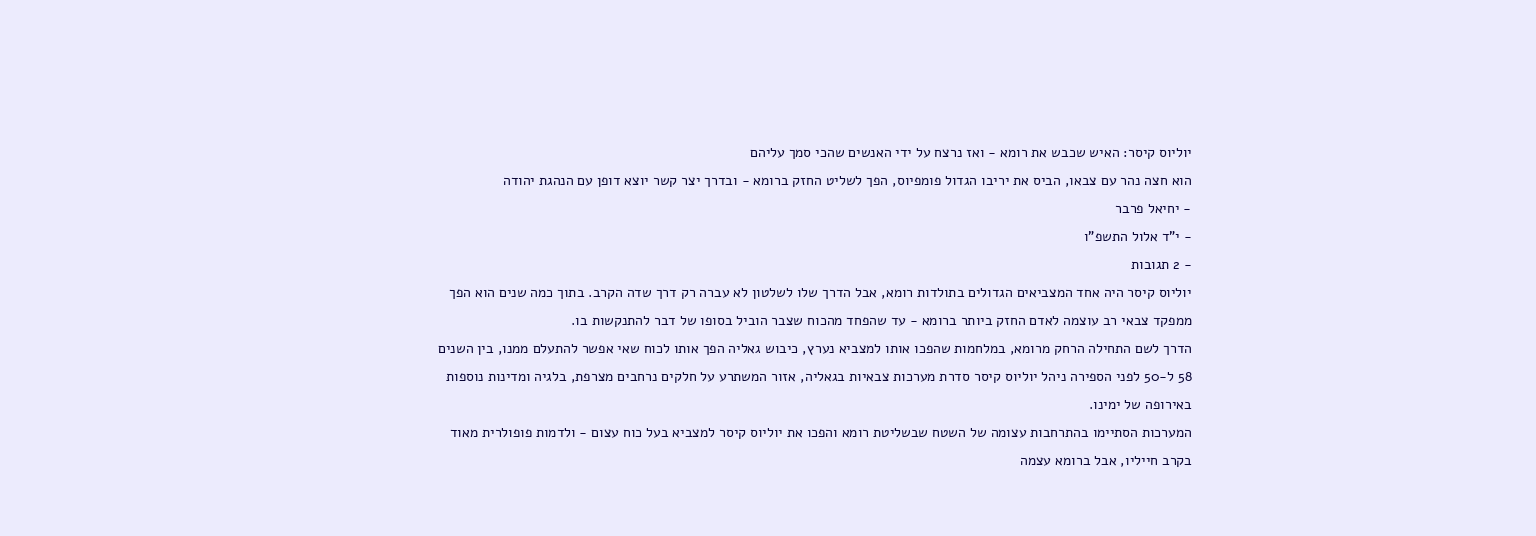יוליוס קיסר: האיש שכבש את רומא - ואז נרצח על ידי האנשים שהכי סמך עליהם
הוא חצה נהר עם צבאו, הביס את יריבו הגדול פומפיוס, הפך לשליט החזק ברומא - ובדרך יצר קשר יוצא דופן עם הנהגת יהודה
- יחיאל פרבר
- י"ד אלול התשפ"ו
- 2 תגובות
יוליוס קיסר היה אחד המצביאים הגדולים בתולדות רומא, אבל הדרך שלו לשלטון לא עברה רק דרך שדה הקרב. בתוך כמה שנים הוא הפך ממפקד צבאי רב עוצמה לאדם החזק ביותר ברומא - עד שהפחד מהכוח שצבר הוביל בסופו של דבר להתנקשות בו.
הדרך לשם התחילה הרחק מרומא, במלחמות שהפכו אותו למצביא נערץ, כיבוש גאליה הפך אותו לכוח שאי אפשר להתעלם ממנו, בין השנים 58 ל-50 לפני הספירה ניהל יוליוס קיסר סדרת מערכות צבאיות בגאליה, אזור המשתרע על חלקים נרחבים מצרפת, בלגיה ומדינות נוספות באירופה של ימינו.
המערכות הסתיימו בהתרחבות עצומה של השטח שבשליטת רומא והפכו את יוליוס קיסר למצביא בעל כוח עצום - ולדמות פופולרית מאוד בקרב חייליו, אבל ברומא עצמה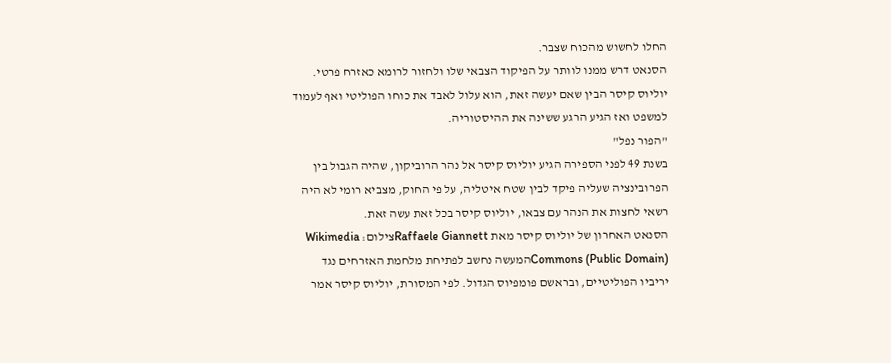החלו לחשוש מהכוח שצבר.
הסנאט דרש ממנו לוותר על הפיקוד הצבאי שלו ולחזור לרומא כאזרח פרטי. יוליוס קיסר הבין שאם יעשה זאת, הוא עלול לאבד את כוחו הפוליטי ואף לעמוד למשפט ואז הגיע הרגע ששינה את ההיסטוריה.
"הפור נפל"
בשנת 49 לפני הספירה הגיע יוליוס קיסר אל נהר הרוביקון, שהיה הגבול בין הפרובינציה שעליה פיקד לבין שטח איטליה, על פי החוק, מצביא רומי לא היה רשאי לחצות את הנהר עם צבאו, יוליוס קיסר בכל זאת עשה זאת.
הסנאט האחרון של יוליוס קיסר מאת Raffaele Giannettצילום: Wikimedia Commons (Public Domain)המעשה נחשב לפתיחת מלחמת האזרחים נגד יריביו הפוליטיים, ובראשם פומפיוס הגדול. לפי המסורת, יוליוס קיסר אמר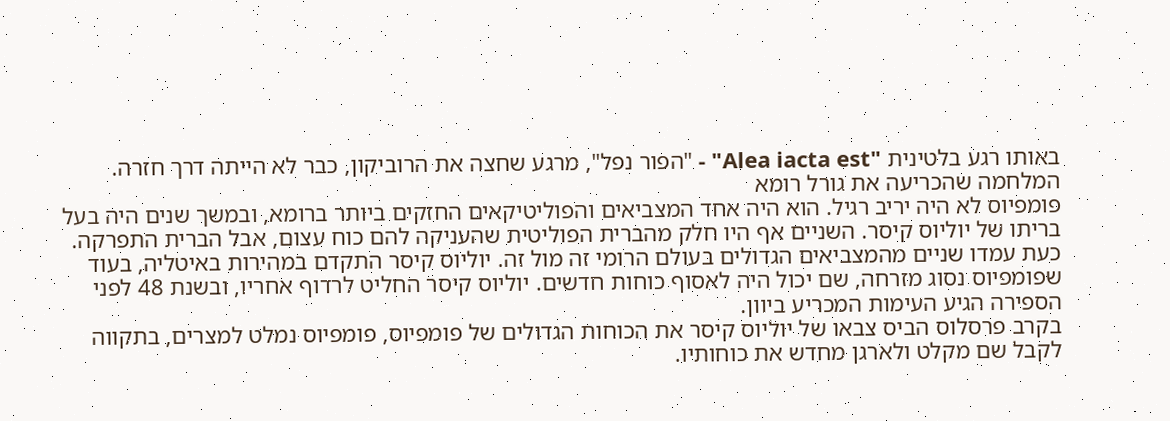באותו רגע בלטינית "Alea iacta est" - "הפור נפל", מרגע שחצה את הרוביקון, כבר לא הייתה דרך חזרה.
המלחמה שהכריעה את גורל רומא
פומפיוס לא היה יריב רגיל. הוא היה אחד המצביאים והפוליטיקאים החזקים ביותר ברומא, ובמשך שנים היה בעל בריתו של יוליוס קיסר. השניים אף היו חלק מהברית הפוליטית שהעניקה להם כוח עצום, אבל הברית התפרקה.
כעת עמדו שניים מהמצביאים הגדולים בעולם הרומי זה מול זה. יוליוס קיסר התקדם במהירות באיטליה, בעוד שפומפיוס נסוג מזרחה, שם יכול היה לאסוף כוחות חדשים. יוליוס קיסר החליט לרדוף אחריו, ובשנת 48 לפני הספירה הגיע העימות המכריע ביוון.
בקרב פרסלוס הביס צבאו של יוליוס קיסר את הכוחות הגדולים של פומפיוס, פומפיוס נמלט למצרים, בתקווה לקבל שם מקלט ולארגן מחדש את כוחותיו.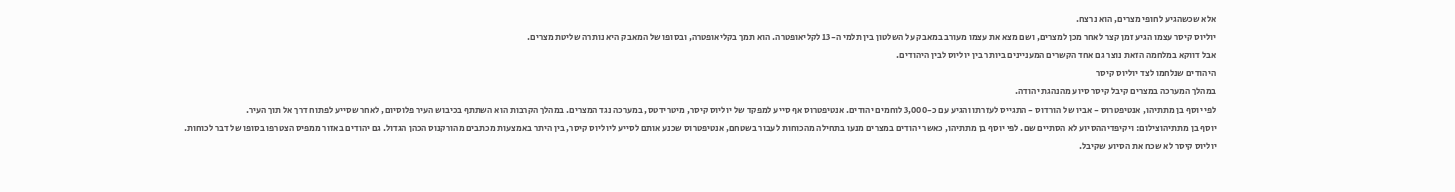אלא שכשהגיע לחופי מצרים, הוא נרצח.
יוליוס קיסר עצמו הגיע זמן קצר לאחר מכן למצרים, ושם מצא את עצמו מעורב במאבק על השלטון בין תלמי ה-13 לקליאופטרה. הוא תמך בקליאופטרה, ובסופו של המאבק היא נותרה שליטת מצרים.
אבל דווקא במלחמה הזאת נוצר גם אחד הקשרים המעניינים ביותר בין יוליוס לבין היהודים.
היהודים שנלחמו לצד יוליוס קיסר
במהלך המערכה במצרים קיבל קיסר סיוע מהנהגת יהודה.
לפי יוסף בן מתתיהו, אנטיפטרוס - אביו של הורדוס - התגייס לעזרתו והגיע עם כ-3,000 לוחמים יהודים. אנטיפטרוס אף סייע למפקד של יוליוס קיסר, מיטרידטס, במערכה נגד המצרים. במהלך הקרבות הוא השתתף בכיבוש העיר פלוסיום, לאחר שסייע לפתוח דרך אל תוך העיר.
יוסף בן מתתיהוצילום: ויקיפדיההסיוע לא הסתיים שם. לפי יוסף בן מתתיהו, כאשר יהודים במצרים מנעו בתחילה מהכוחות לעבור בשטחם, אנטיפטרוס שכנע אותם לסייע ליוליוס קיסר, בין היתר באמצעות מכתבים מהורקנוס הכהן הגדול. גם יהודים באזור ממפיס הצטרפו בסופו של דבר לכוחות.
יוליוס קיסר לא שכח את הסיוע שקיבל.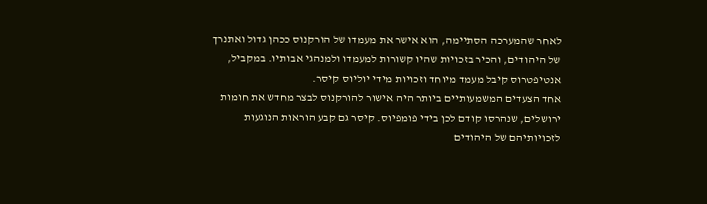לאחר שהמערכה הסתיימה, הוא אישר את מעמדו של הורקנוס ככהן גדול ואתנרך של היהודים, והכיר בזכויות שהיו קשורות למעמדו ולמנהגי אבותיו. במקביל, אנטיפטרוס קיבל מעמד מיוחד וזכויות מידי יוליוס קיסר.
אחד הצעדים המשמעותיים ביותר היה אישור להורקנוס לבצר מחדש את חומות ירושלים, שנהרסו קודם לכן בידי פומפיוס. קיסר גם קבע הוראות הנוגעות לזכויותיהם של היהודים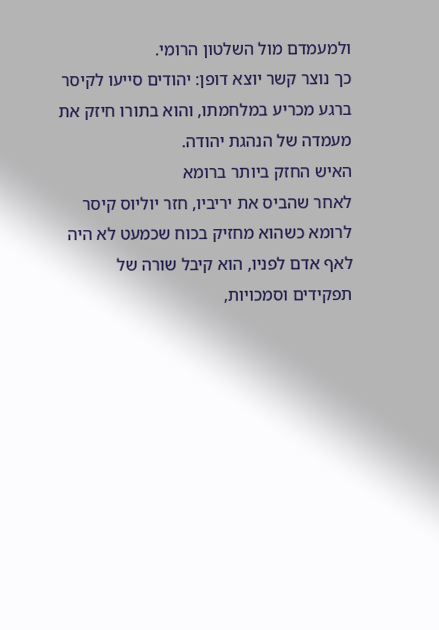ולמעמדם מול השלטון הרומי.
כך נוצר קשר יוצא דופן: יהודים סייעו לקיסר ברגע מכריע במלחמתו, והוא בתורו חיזק את מעמדה של הנהגת יהודה.
האיש החזק ביותר ברומא
לאחר שהביס את יריביו, חזר יוליוס קיסר לרומא כשהוא מחזיק בכוח שכמעט לא היה לאף אדם לפניו, הוא קיבל שורה של תפקידים וסמכויות,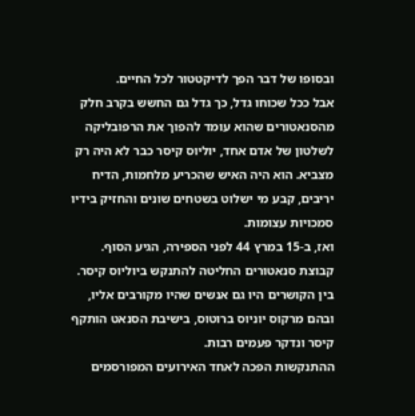ובסופו של דבר הפך לדיקטטור לכל החיים.
אבל ככל שכוחו גדל, כך גדל גם החשש בקרב חלק מהסנאטורים שהוא עומד להפוך את הרפובליקה לשלטון של אדם אחד, יוליוס קיסר כבר לא היה רק מצביא. הוא היה האיש שהכריע מלחמות, הדיח יריבים, קבע מי ישלוט בשטחים שונים והחזיק בידיו סמכויות עצומות.
ואז, ב-15 במרץ 44 לפני הספירה, הגיע הסוף.
קבוצת סנאטורים החליטה להתנקש ביוליוס קיסר. בין הקושרים היו גם אנשים שהיו מקורבים אליו, ובהם מרקוס יוניוס ברוטוס, בישיבת הסנאט הותקף קיסר ונדקר פעמים רבות.
ההתנקשות הפכה לאחד האירועים המפורסמים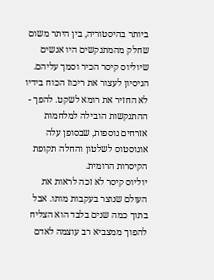ביותר בהיסטוריה, בין היתר משום שחלק מהמתנקשים היו אנשים שיוליוס קיסר הכיר וסמך עליהם.
הניסיון לעצור את ריכוז הכוח בידיו לא החזיר את רומא לשקט. להפך - ההתנקשות הובילה למלחמות אזרחים נוספות, שבסופן עלה אוגוסטוס לשלטון והחלה תקופת הקיסרות הרומית.
יוליוס קיסר לא זכה לראות את העולם שנוצר בעקבות מותו. אבל בתוך כמה שנים בלבד הוא הצליח להפוך ממצביא רב עוצמה לאדם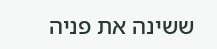ששינה את פניה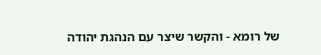של רומא - והקשר שיצר עם הנהגת יהודה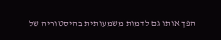הפך אותו גם לדמות משמעותית בהיסטוריה של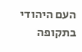העם היהודי בתקופה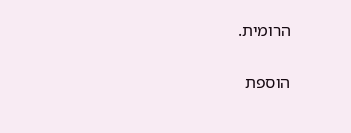הרומית.


הוספת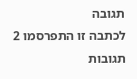תגובה
לכתבה זו התפרסמו 2 תגובות